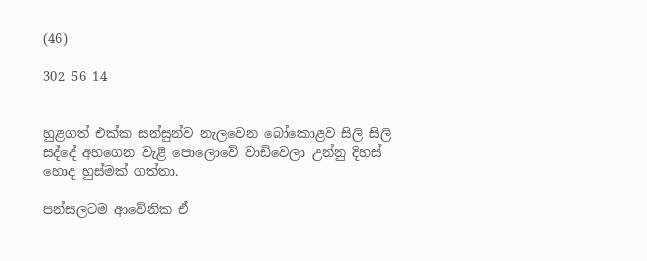(46)

302 56 14


හුළගත් එක්ක සන්සුන්ව නැලවෙන බෝකොළව සිලි සිලි සද්දේ අහගෙන වැළි පොලොවේ වාඩිවෙලා උන්නු දිහස් හොද හුස්මක් ගත්තා.

පන්සලටම ආවේනික ඒ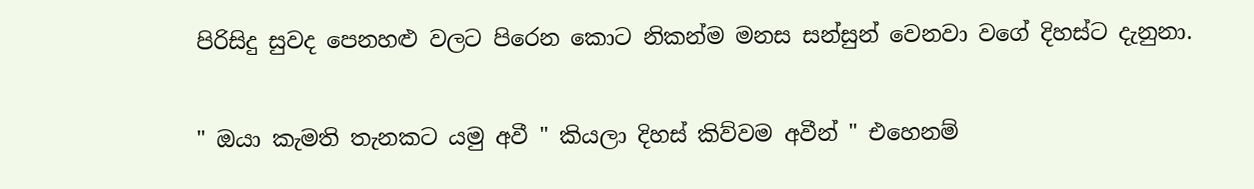පිරිසිදු සුවද පෙනහළු වලට පිරෙන කොට නිකන්ම මනස සන්සුන් වෙනවා වගේ දිහස්ට දැනුනා.

" ඔයා කැමති තැනකට යමු අවී " කියලා දිහස් කිව්වම අවීන් " එහෙනම්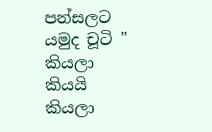පන්සලට යමුද චූටි " කියලා කියයි කියලා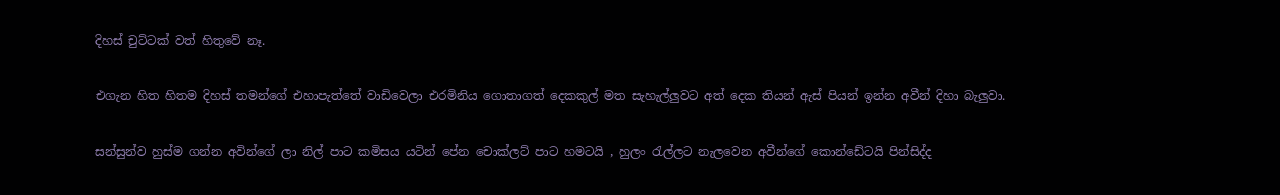දිහස් චුට්ටක් වත් හිතුවේ නෑ.

එගැන හිත හිතම දිහස් තමන්ගේ එහාපැත්තේ වාඩිවෙලා එරමිනිය ගොතාගත් දෙකකුල් මත සැහැල්ලුවට අත් දෙක තියන් ඇස් පියන් ඉන්න අවීන් දිහා බැලුවා.

සන්සුන්ව හුස්ම ගන්න අවින්ගේ ලා නිල් පාට කමිසය යටින් පේන චොක්ලට් පාට හමටයි , හුලං රැල්ලට නැලවෙන අවීන්ගේ කොන්ඩේටයි පින්සිද්ද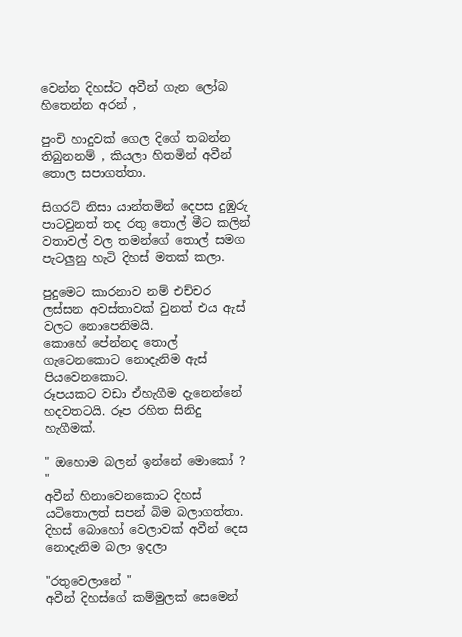වෙන්න දිහස්ට අවීන් ගැන ලෝබ හිතෙන්න අරන් ,

පුංචි හාදුවක් ගෙල දිගේ තබන්න තිබුනනම් , කියලා හිතමින් අවීන් තොල සපාගත්තා.

සිගරට් නිසා යාන්තමින් දෙපස දුඹුරු පාටවුනත් තද රතු තොල් මීට කලින් වතාවල් වල තමන්ගේ තොල් සමග පැටලුනු හැටි දිහස් මතක් කලා.

පුදුමෙට කාරනාව නම් එච්චර ලස්සන අවස්තාවක් වුනත් එය ඇස් වලට නොපෙනිමයි.
කොහේ පේන්නද තොල් ගැටෙනකොට නොදැනිම ඇස් පියවෙනකොට.
රූපයකට වඩා ඒහැගීම දැනෙන්නේ හදවතටයි. රූප රහිත සිනිදු හැගීමක්.

" ඔහොම බලන් ඉන්නේ මොකෝ ? "
අවීන් හිනාවෙනකොට දිහස් යටිතොලත් සපන් බිම බලාගත්තා. දිහස් බොහෝ වෙලාවක් අවීන් දෙස නොදැනිම බලා ඉදලා

"රතුවෙලානේ "
අවීන් දිහස්ගේ කම්මුලක් සෙමෙන්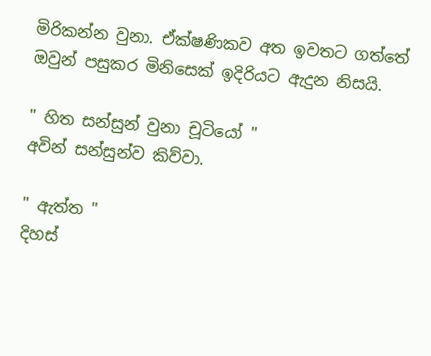මිරිකන්න වුනා. ඒක්ෂණිකව අත ඉවතට ගත්තේ ඔවුන් පසුකර මිනිසෙක් ඉදිරියට ඇදුන නිසයි.

" හිත සන්සුන් වුනා චූටියෝ "
අවින් සන්සුන්ව කිව්වා.

" ඇත්ත "
දිහස්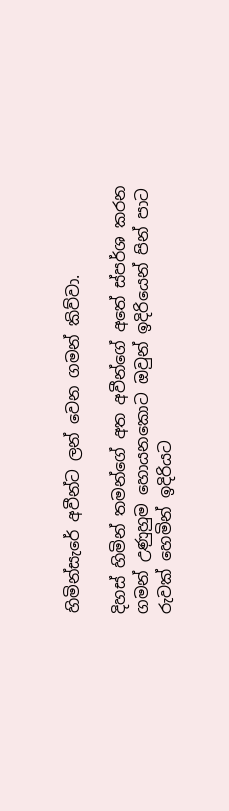හිමින්සැරේ අවීන්ට ලන් වෙන ගමන් කිව්වා.

දිහස් හිමින් තමන්ගේ අත අවීන්ගේ අතේ ස්පර්ශ කරන ගමන් උණුහුම හොයනකොට ඔවුන් ඉදිරියෙන් පින් පාට රුවක් හෙමින් ඉදිරියට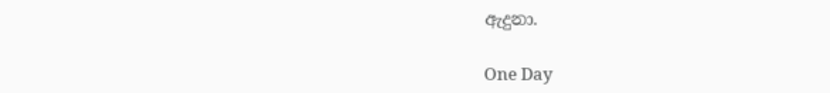ඇදුනා.

One Day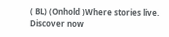( BL) (Onhold )Where stories live. Discover now